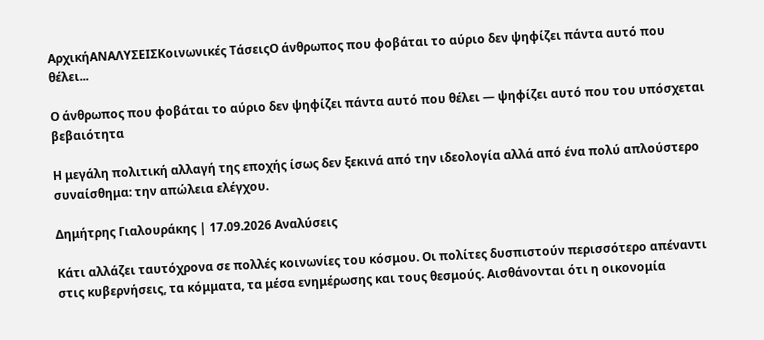ΑρχικήΑΝΑΛΥΣΕΙΣΚοινωνικές ΤάσειςΟ άνθρωπος που φοβάται το αύριο δεν ψηφίζει πάντα αυτό που θέλει...

Ο άνθρωπος που φοβάται το αύριο δεν ψηφίζει πάντα αυτό που θέλει — ψηφίζει αυτό που του υπόσχεται βεβαιότητα

Η μεγάλη πολιτική αλλαγή της εποχής ίσως δεν ξεκινά από την ιδεολογία αλλά από ένα πολύ απλούστερο συναίσθημα: την απώλεια ελέγχου.

Δημήτρης Γιαλουράκης | 17.09.2026 Αναλύσεις

Κάτι αλλάζει ταυτόχρονα σε πολλές κοινωνίες του κόσμου. Οι πολίτες δυσπιστούν περισσότερο απέναντι στις κυβερνήσεις, τα κόμματα, τα μέσα ενημέρωσης και τους θεσμούς. Αισθάνονται ότι η οικονομία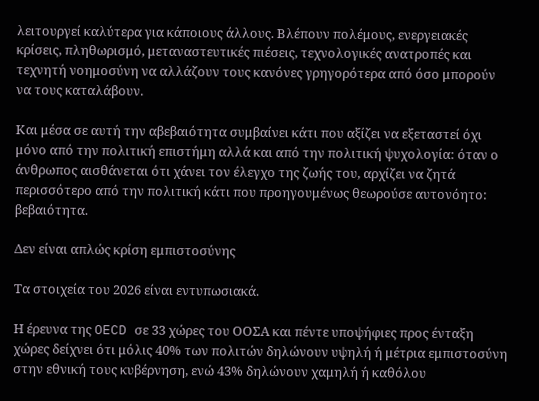λειτουργεί καλύτερα για κάποιους άλλους. Βλέπουν πολέμους, ενεργειακές κρίσεις, πληθωρισμό, μεταναστευτικές πιέσεις, τεχνολογικές ανατροπές και τεχνητή νοημοσύνη να αλλάζουν τους κανόνες γρηγορότερα από όσο μπορούν να τους καταλάβουν.

Και μέσα σε αυτή την αβεβαιότητα συμβαίνει κάτι που αξίζει να εξεταστεί όχι μόνο από την πολιτική επιστήμη αλλά και από την πολιτική ψυχολογία: όταν ο άνθρωπος αισθάνεται ότι χάνει τον έλεγχο της ζωής του, αρχίζει να ζητά περισσότερο από την πολιτική κάτι που προηγουμένως θεωρούσε αυτονόητο: βεβαιότητα.

Δεν είναι απλώς κρίση εμπιστοσύνης

Τα στοιχεία του 2026 είναι εντυπωσιακά.

Η έρευνα της OECD σε 33 χώρες του ΟΟΣΑ και πέντε υποψήφιες προς ένταξη χώρες δείχνει ότι μόλις 40% των πολιτών δηλώνουν υψηλή ή μέτρια εμπιστοσύνη στην εθνική τους κυβέρνηση, ενώ 43% δηλώνουν χαμηλή ή καθόλου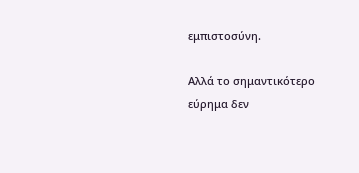εμπιστοσύνη.

Αλλά το σημαντικότερο εύρημα δεν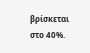βρίσκεται στο 40%.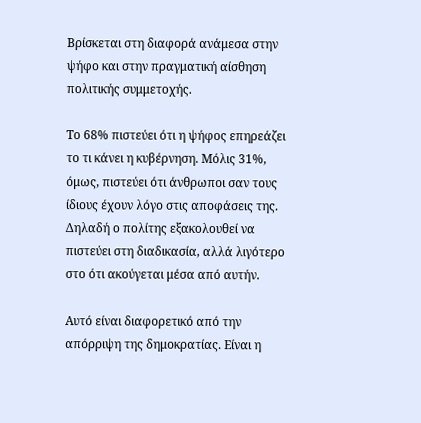Βρίσκεται στη διαφορά ανάμεσα στην ψήφο και στην πραγματική αίσθηση πολιτικής συμμετοχής.

Το 68% πιστεύει ότι η ψήφος επηρεάζει το τι κάνει η κυβέρνηση. Μόλις 31%, όμως, πιστεύει ότι άνθρωποι σαν τους ίδιους έχουν λόγο στις αποφάσεις της. Δηλαδή ο πολίτης εξακολουθεί να πιστεύει στη διαδικασία, αλλά λιγότερο στο ότι ακούγεται μέσα από αυτήν.

Αυτό είναι διαφορετικό από την απόρριψη της δημοκρατίας. Είναι η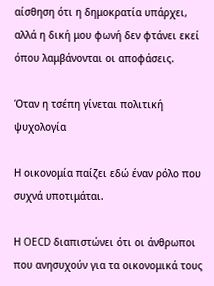αίσθηση ότι η δημοκρατία υπάρχει, αλλά η δική μου φωνή δεν φτάνει εκεί όπου λαμβάνονται οι αποφάσεις.

Όταν η τσέπη γίνεται πολιτική ψυχολογία

Η οικονομία παίζει εδώ έναν ρόλο που συχνά υποτιμάται.

Η OECD διαπιστώνει ότι οι άνθρωποι που ανησυχούν για τα οικονομικά τους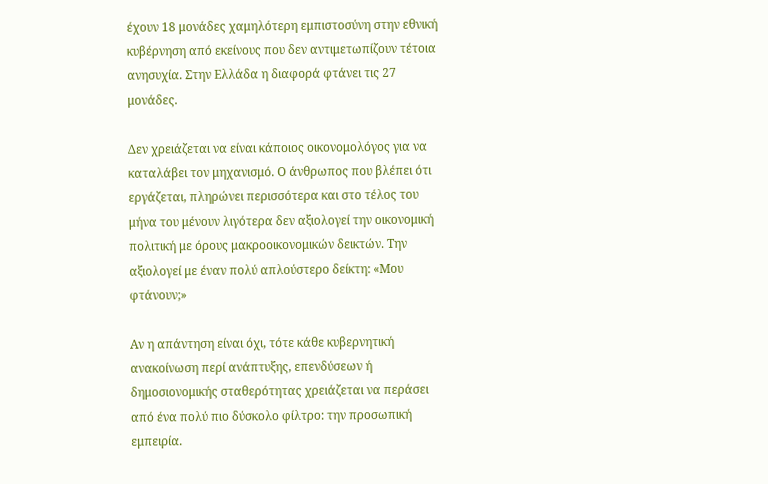έχουν 18 μονάδες χαμηλότερη εμπιστοσύνη στην εθνική κυβέρνηση από εκείνους που δεν αντιμετωπίζουν τέτοια ανησυχία. Στην Ελλάδα η διαφορά φτάνει τις 27 μονάδες.

Δεν χρειάζεται να είναι κάποιος οικονομολόγος για να καταλάβει τον μηχανισμό. Ο άνθρωπος που βλέπει ότι εργάζεται, πληρώνει περισσότερα και στο τέλος του μήνα του μένουν λιγότερα δεν αξιολογεί την οικονομική πολιτική με όρους μακροοικονομικών δεικτών. Την αξιολογεί με έναν πολύ απλούστερο δείκτη: «Μου φτάνουν;»

Αν η απάντηση είναι όχι, τότε κάθε κυβερνητική ανακοίνωση περί ανάπτυξης, επενδύσεων ή δημοσιονομικής σταθερότητας χρειάζεται να περάσει από ένα πολύ πιο δύσκολο φίλτρο: την προσωπική εμπειρία.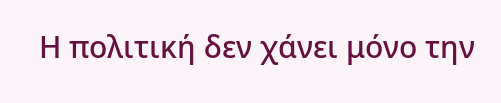Η πολιτική δεν χάνει μόνο την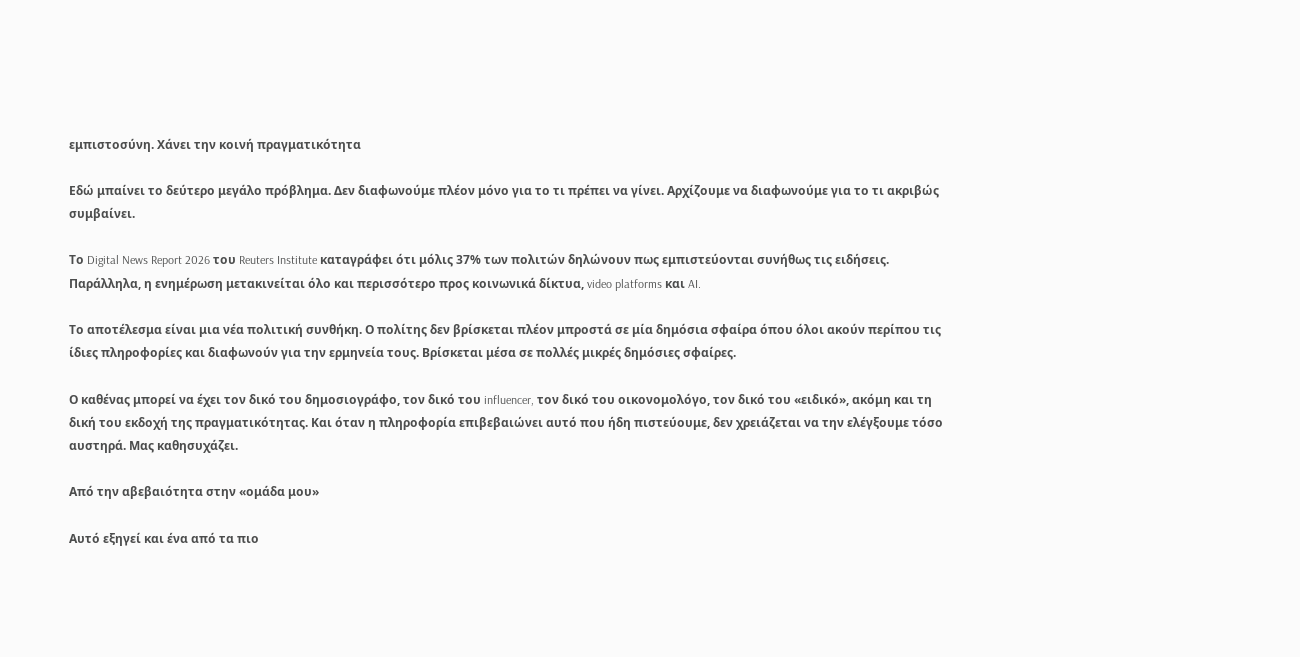εμπιστοσύνη. Χάνει την κοινή πραγματικότητα

Εδώ μπαίνει το δεύτερο μεγάλο πρόβλημα. Δεν διαφωνούμε πλέον μόνο για το τι πρέπει να γίνει. Αρχίζουμε να διαφωνούμε για το τι ακριβώς συμβαίνει.

Το Digital News Report 2026 του Reuters Institute καταγράφει ότι μόλις 37% των πολιτών δηλώνουν πως εμπιστεύονται συνήθως τις ειδήσεις. Παράλληλα, η ενημέρωση μετακινείται όλο και περισσότερο προς κοινωνικά δίκτυα, video platforms και AI.

Το αποτέλεσμα είναι μια νέα πολιτική συνθήκη. Ο πολίτης δεν βρίσκεται πλέον μπροστά σε μία δημόσια σφαίρα όπου όλοι ακούν περίπου τις ίδιες πληροφορίες και διαφωνούν για την ερμηνεία τους. Βρίσκεται μέσα σε πολλές μικρές δημόσιες σφαίρες.

Ο καθένας μπορεί να έχει τον δικό του δημοσιογράφο, τον δικό του influencer, τον δικό του οικονομολόγο, τον δικό του «ειδικό», ακόμη και τη δική του εκδοχή της πραγματικότητας. Και όταν η πληροφορία επιβεβαιώνει αυτό που ήδη πιστεύουμε, δεν χρειάζεται να την ελέγξουμε τόσο αυστηρά. Μας καθησυχάζει.

Από την αβεβαιότητα στην «ομάδα μου»

Αυτό εξηγεί και ένα από τα πιο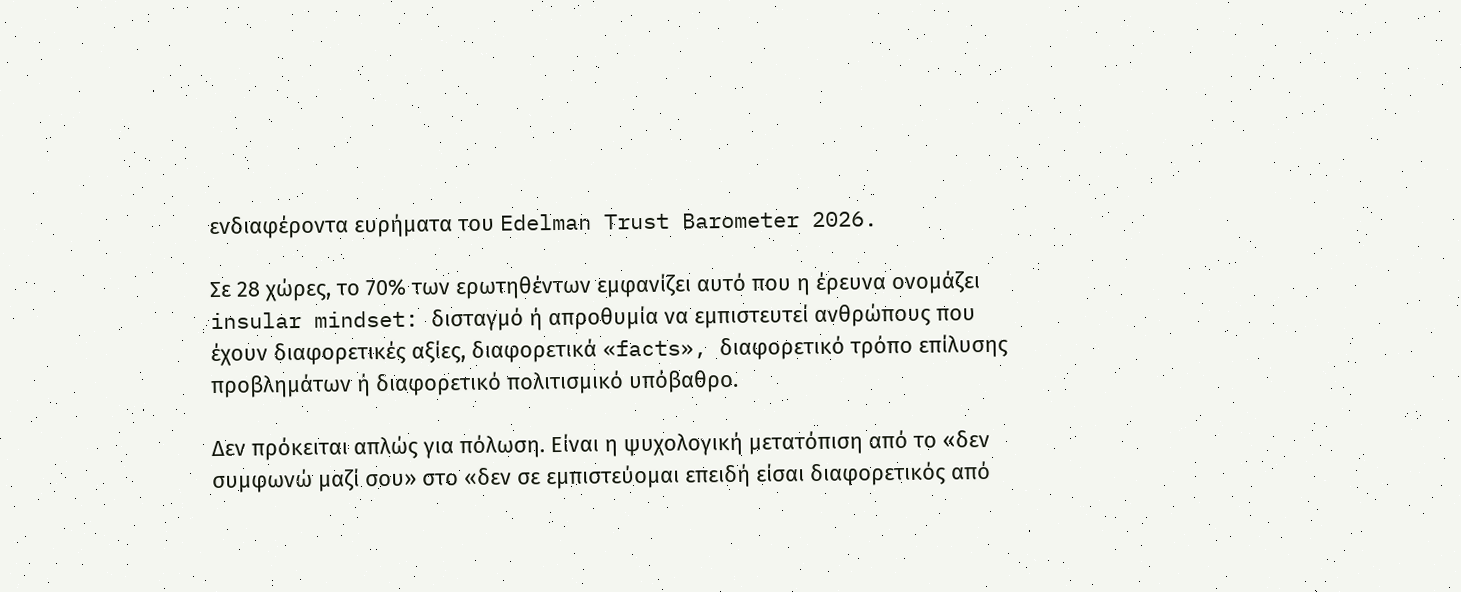ενδιαφέροντα ευρήματα του Edelman Trust Barometer 2026.

Σε 28 χώρες, το 70% των ερωτηθέντων εμφανίζει αυτό που η έρευνα ονομάζει insular mindset: δισταγμό ή απροθυμία να εμπιστευτεί ανθρώπους που έχουν διαφορετικές αξίες, διαφορετικά «facts», διαφορετικό τρόπο επίλυσης προβλημάτων ή διαφορετικό πολιτισμικό υπόβαθρο.

Δεν πρόκειται απλώς για πόλωση. Είναι η ψυχολογική μετατόπιση από το «δεν συμφωνώ μαζί σου» στο «δεν σε εμπιστεύομαι επειδή είσαι διαφορετικός από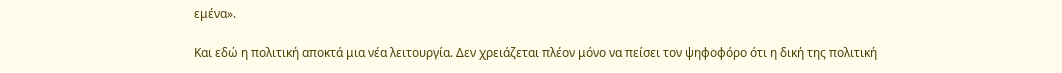εμένα».

Και εδώ η πολιτική αποκτά μια νέα λειτουργία. Δεν χρειάζεται πλέον μόνο να πείσει τον ψηφοφόρο ότι η δική της πολιτική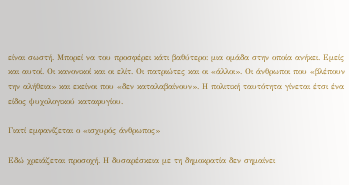είναι σωστή. Μπορεί να του προσφέρει κάτι βαθύτερο: μια ομάδα στην οποία ανήκει. Εμείς και αυτοί. Οι κανονικοί και οι ελίτ. Οι πατριώτες και οι «άλλοι». Οι άνθρωποι που «βλέπουν την αλήθεια» και εκείνοι που «δεν καταλαβαίνουν». Η πολιτική ταυτότητα γίνεται έτσι ένα είδος ψυχολογικού καταφυγίου.

Γιατί εμφανίζεται ο «ισχυρός άνθρωπος»

Εδώ χρειάζεται προσοχή. Η δυσαρέσκεια με τη δημοκρατία δεν σημαίνει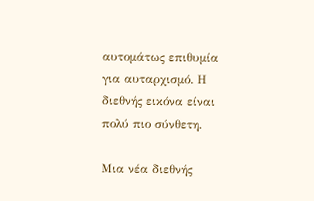αυτομάτως επιθυμία για αυταρχισμό. Η διεθνής εικόνα είναι πολύ πιο σύνθετη.

Μια νέα διεθνής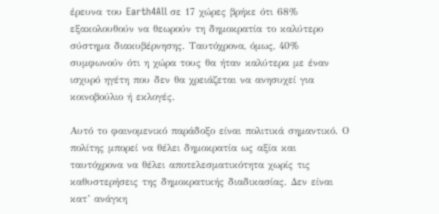έρευνα του Earth4All σε 17 χώρες βρήκε ότι 68% εξακολουθούν να θεωρούν τη δημοκρατία το καλύτερο σύστημα διακυβέρνησης. Ταυτόχρονα, όμως, 40% συμφωνούν ότι η χώρα τους θα ήταν καλύτερα με έναν ισχυρό ηγέτη που δεν θα χρειάζεται να ανησυχεί για κοινοβούλιο ή εκλογές.

Αυτό το φαινομενικό παράδοξο είναι πολιτικά σημαντικό. Ο πολίτης μπορεί να θέλει δημοκρατία ως αξία και ταυτόχρονα να θέλει αποτελεσματικότητα χωρίς τις καθυστερήσεις της δημοκρατικής διαδικασίας. Δεν είναι κατ’ ανάγκη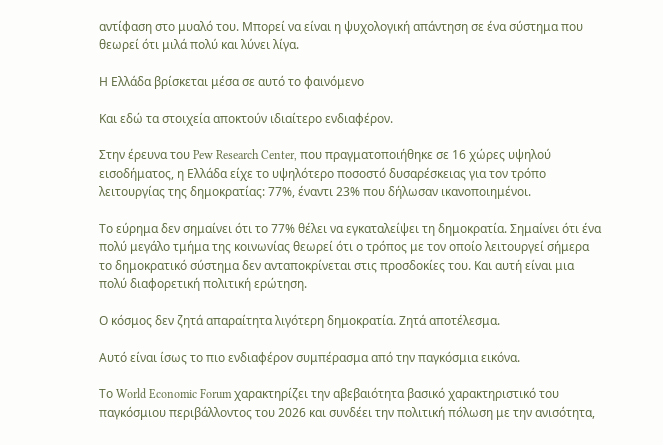αντίφαση στο μυαλό του. Μπορεί να είναι η ψυχολογική απάντηση σε ένα σύστημα που θεωρεί ότι μιλά πολύ και λύνει λίγα.

Η Ελλάδα βρίσκεται μέσα σε αυτό το φαινόμενο

Και εδώ τα στοιχεία αποκτούν ιδιαίτερο ενδιαφέρον.

Στην έρευνα του Pew Research Center, που πραγματοποιήθηκε σε 16 χώρες υψηλού εισοδήματος, η Ελλάδα είχε το υψηλότερο ποσοστό δυσαρέσκειας για τον τρόπο λειτουργίας της δημοκρατίας: 77%, έναντι 23% που δήλωσαν ικανοποιημένοι.

Το εύρημα δεν σημαίνει ότι το 77% θέλει να εγκαταλείψει τη δημοκρατία. Σημαίνει ότι ένα πολύ μεγάλο τμήμα της κοινωνίας θεωρεί ότι ο τρόπος με τον οποίο λειτουργεί σήμερα το δημοκρατικό σύστημα δεν ανταποκρίνεται στις προσδοκίες του. Και αυτή είναι μια πολύ διαφορετική πολιτική ερώτηση.

Ο κόσμος δεν ζητά απαραίτητα λιγότερη δημοκρατία. Ζητά αποτέλεσμα.

Αυτό είναι ίσως το πιο ενδιαφέρον συμπέρασμα από την παγκόσμια εικόνα.

Το World Economic Forum χαρακτηρίζει την αβεβαιότητα βασικό χαρακτηριστικό του παγκόσμιου περιβάλλοντος του 2026 και συνδέει την πολιτική πόλωση με την ανισότητα,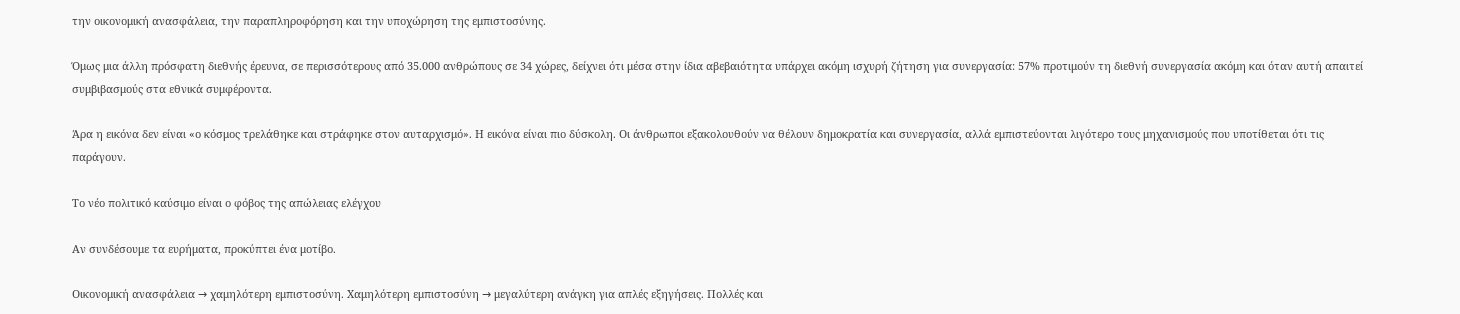την οικονομική ανασφάλεια, την παραπληροφόρηση και την υποχώρηση της εμπιστοσύνης.

Όμως μια άλλη πρόσφατη διεθνής έρευνα, σε περισσότερους από 35.000 ανθρώπους σε 34 χώρες, δείχνει ότι μέσα στην ίδια αβεβαιότητα υπάρχει ακόμη ισχυρή ζήτηση για συνεργασία: 57% προτιμούν τη διεθνή συνεργασία ακόμη και όταν αυτή απαιτεί συμβιβασμούς στα εθνικά συμφέροντα.

Άρα η εικόνα δεν είναι «ο κόσμος τρελάθηκε και στράφηκε στον αυταρχισμό». Η εικόνα είναι πιο δύσκολη. Οι άνθρωποι εξακολουθούν να θέλουν δημοκρατία και συνεργασία, αλλά εμπιστεύονται λιγότερο τους μηχανισμούς που υποτίθεται ότι τις παράγουν.

Το νέο πολιτικό καύσιμο είναι ο φόβος της απώλειας ελέγχου

Αν συνδέσουμε τα ευρήματα, προκύπτει ένα μοτίβο.

Οικονομική ανασφάλεια → χαμηλότερη εμπιστοσύνη. Χαμηλότερη εμπιστοσύνη → μεγαλύτερη ανάγκη για απλές εξηγήσεις. Πολλές και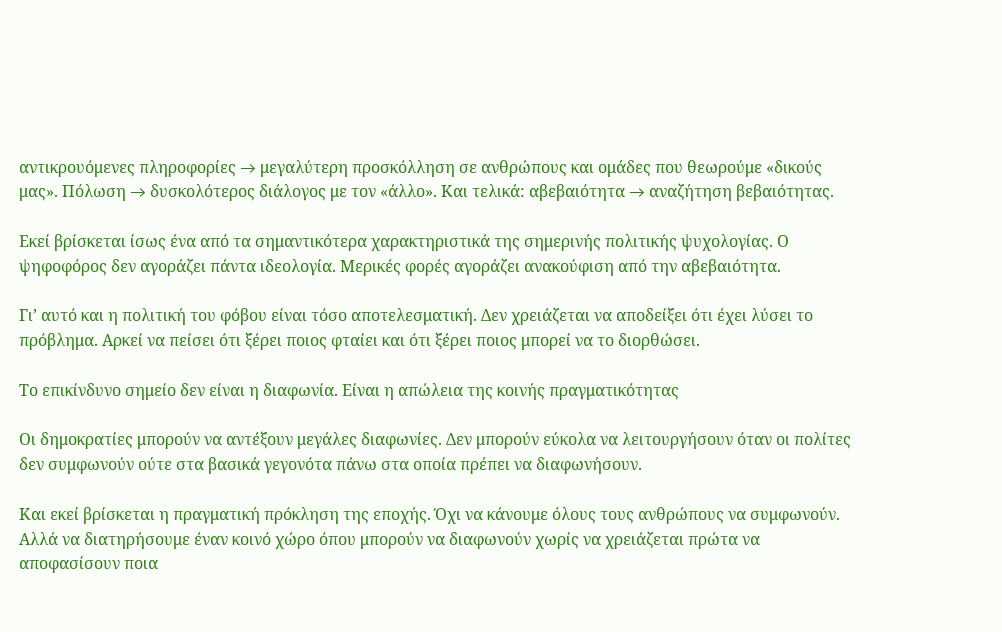αντικρουόμενες πληροφορίες → μεγαλύτερη προσκόλληση σε ανθρώπους και ομάδες που θεωρούμε «δικούς μας». Πόλωση → δυσκολότερος διάλογος με τον «άλλο». Και τελικά: αβεβαιότητα → αναζήτηση βεβαιότητας.

Εκεί βρίσκεται ίσως ένα από τα σημαντικότερα χαρακτηριστικά της σημερινής πολιτικής ψυχολογίας. Ο ψηφοφόρος δεν αγοράζει πάντα ιδεολογία. Μερικές φορές αγοράζει ανακούφιση από την αβεβαιότητα.

Γι’ αυτό και η πολιτική του φόβου είναι τόσο αποτελεσματική. Δεν χρειάζεται να αποδείξει ότι έχει λύσει το πρόβλημα. Αρκεί να πείσει ότι ξέρει ποιος φταίει και ότι ξέρει ποιος μπορεί να το διορθώσει.

Το επικίνδυνο σημείο δεν είναι η διαφωνία. Είναι η απώλεια της κοινής πραγματικότητας

Οι δημοκρατίες μπορούν να αντέξουν μεγάλες διαφωνίες. Δεν μπορούν εύκολα να λειτουργήσουν όταν οι πολίτες δεν συμφωνούν ούτε στα βασικά γεγονότα πάνω στα οποία πρέπει να διαφωνήσουν.

Και εκεί βρίσκεται η πραγματική πρόκληση της εποχής. Όχι να κάνουμε όλους τους ανθρώπους να συμφωνούν. Αλλά να διατηρήσουμε έναν κοινό χώρο όπου μπορούν να διαφωνούν χωρίς να χρειάζεται πρώτα να αποφασίσουν ποια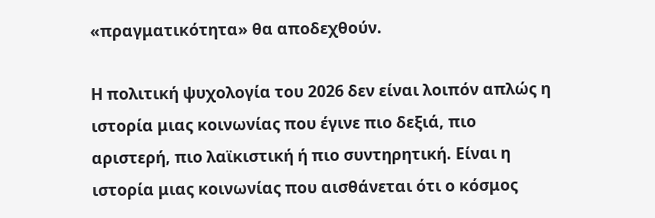«πραγματικότητα» θα αποδεχθούν.

Η πολιτική ψυχολογία του 2026 δεν είναι λοιπόν απλώς η ιστορία μιας κοινωνίας που έγινε πιο δεξιά, πιο αριστερή, πιο λαϊκιστική ή πιο συντηρητική. Είναι η ιστορία μιας κοινωνίας που αισθάνεται ότι ο κόσμος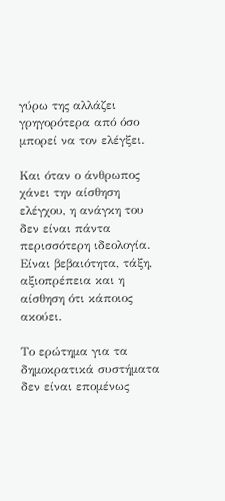γύρω της αλλάζει γρηγορότερα από όσο μπορεί να τον ελέγξει.

Και όταν ο άνθρωπος χάνει την αίσθηση ελέγχου, η ανάγκη του δεν είναι πάντα περισσότερη ιδεολογία. Είναι βεβαιότητα, τάξη, αξιοπρέπεια και η αίσθηση ότι κάποιος ακούει.

Το ερώτημα για τα δημοκρατικά συστήματα δεν είναι επομένως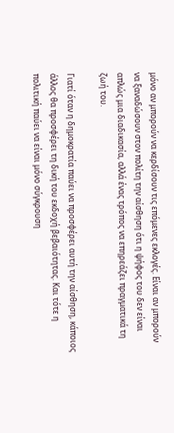μόνο αν μπορούν να κερδίσουν τις επόμενες εκλογές. Είναι αν μπορούν να ξαναδώσουν στον πολίτη την αίσθηση ότι η ψήφος του δεν είναι απλώς μια διαδικασία, αλλά ένας τρόπος να επηρεάζει πραγματικά τη ζωή του.

Γιατί όταν η δημοκρατία παύει να προσφέρει αυτή την αίσθηση, κάποιος άλλος θα προσφέρει τη δική του εκδοχή βεβαιότητας. Και τότε η πολιτική παύει να είναι μόνο σύγκρουση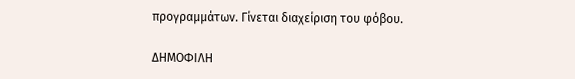προγραμμάτων. Γίνεται διαχείριση του φόβου.

ΔΗΜΟΦΙΛΗ